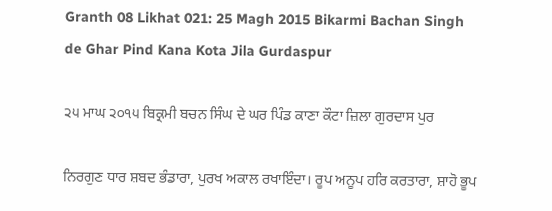Granth 08 Likhat 021: 25 Magh 2015 Bikarmi Bachan Singh de Ghar Pind Kana Kota Jila Gurdaspur

੨੫ ਮਾਘ ੨੦੧੫ ਬਿਕ੍ਰਮੀ ਬਚਨ ਸਿੰਘ ਦੇ ਘਰ ਪਿੰਡ ਕਾਣਾ ਕੌਟਾ ਜ਼ਿਲਾ ਗੁਰਦਾਸ ਪੁਰ

ਨਿਰਗੁਣ ਧਾਰ ਸ਼ਬਦ ਭੰਡਾਰਾ, ਪੁਰਖ ਅਕਾਲ ਰਖਾਇੰਦਾ। ਰੂਪ ਅਨੂਪ ਹਰਿ ਕਰਤਾਰਾ, ਸ਼ਾਹੋ ਭੂਪ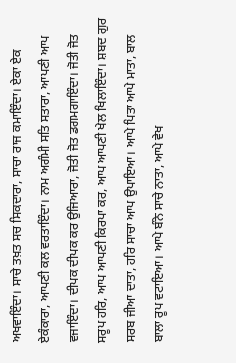ਅਖਵਾਇੰਦਾ। ਸਾਚੇ ਤਖ਼ਤ ਸਚ ਸਿਕਦਾਰਾ, ਸਾਚਾ ਰਾਜ ਕਮਾਇੰਦਾ। ਏਕਾ ਏਕ ਏਕੰਕਾਰਾ, ਆਪਣੀ ਕਲ ਵਰਤਾਇੰਦਾ। ਨਾਮ ਅਗੰਮੀ ਸਤਿ ਸਤਾਰਾ, ਆਪਣੀ ਆਪ ਵਜਾਇੰਦਾ। ਦੀਪਕ ਦੀਪਕ ਕਰ ਉਜਿਆਰਾ, ਜੋਤੀ ਜੋਤ ਡਗਮਗਾਇੰਦਾ। ਜੋਤੀ ਜੋਤ ਸਰੂਪ ਹਰਿ, ਆਪ ਆਪਣੀ ਕਿਰਪਾ ਕਰ, ਆਪ ਆਪਣੀ ਖੇਲ ਖਿਲਾਇੰਦਾ। ਸ਼ਬਦ ਗੁਰ ਸਰਬ ਜੀਆ ਦਾਤਾ, ਹਰਿ ਸਾਚਾ ਆਪ ਉਪਾਇਆ। ਆਪੇ ਪਿਤਾ ਆਪੇ ਮਾਤਾ, ਬਾਲ ਬਾਲਾ ਰੂਪ ਵਟਾਇਆ। ਆਪੇ ਬੰਨੇ ਸਾਚੇ ਨਾਤਾ, ਆਪੇ ਵੇਖ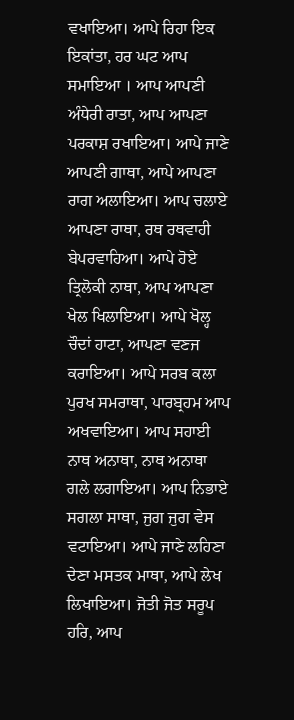ਵਖਾਇਆ। ਆਪੇ ਰਿਹਾ ਇਕ ਇਕਾਂਤਾ, ਹਰ ਘਟ ਆਪ ਸਮਾਇਆ । ਆਪ ਆਪਣੀ ਅੰਧੇਰੀ ਰਾਤਾ, ਆਪ ਆਪਣਾ ਪਰਕਾਸ਼ ਰਖਾਇਆ। ਆਪੇ ਜਾਣੇ ਆਪਣੀ ਗਾਥਾ, ਆਪੇ ਆਪਣਾ ਰਾਗ ਅਲਾਇਆ। ਆਪ ਚਲਾਏ ਆਪਣਾ ਰਾਥਾ, ਰਥ ਰਥਵਾਹੀ ਬੇਪਰਵਾਹਿਆ। ਆਪੇ ਹੋਏ ਤ੍ਰਿਲੋਕੀ ਨਾਥਾ, ਆਪ ਆਪਣਾ ਖੇਲ ਖਿਲਾਇਆ। ਆਪੇ ਖੋਲ੍ਹ ਚੌਦਾਂ ਹਾਟਾ, ਆਪਣਾ ਵਣਜ ਕਰਾਇਆ। ਆਪੇ ਸਰਬ ਕਲਾ ਪੁਰਖ ਸਮਰਾਥਾ, ਪਾਰਬ੍ਰਹਮ ਆਪ ਅਖਵਾਇਆ। ਆਪ ਸਹਾਈ ਨਾਥ ਅਨਾਥਾ, ਨਾਥ ਅਨਾਥਾ ਗਲੇ ਲਗਾਇਆ। ਆਪ ਨਿਭਾਏ ਸਗਲਾ ਸਾਥਾ, ਜੁਗ ਜੁਗ ਵੇਸ ਵਟਾਇਆ। ਆਪੇ ਜਾਣੇ ਲਹਿਣਾ ਦੇਣਾ ਮਸਤਕ ਮਾਥਾ, ਆਪੇ ਲੇਖ ਲਿਖਾਇਆ। ਜੋਤੀ ਜੋਤ ਸਰੂਪ ਹਰਿ, ਆਪ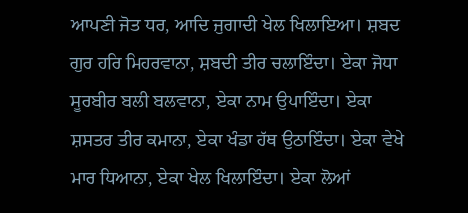ਆਪਣੀ ਜੋਤ ਧਰ, ਆਦਿ ਜੁਗਾਦੀ ਖੇਲ ਖਿਲਾਇਆ। ਸ਼ਬਦ ਗੁਰ ਹਰਿ ਮਿਹਰਵਾਨਾ, ਸ਼ਬਦੀ ਤੀਰ ਚਲਾਇੰਦਾ। ਏਕਾ ਜੋਧਾ ਸੂਰਬੀਰ ਬਲੀ ਬਲਵਾਨਾ, ਏਕਾ ਨਾਮ ਉਪਾਇੰਦਾ। ਏਕਾ ਸ਼ਸਤਰ ਤੀਰ ਕਮਾਨਾ, ਏਕਾ ਖੰਡਾ ਹੱਥ ਉਠਾਇੰਦਾ। ਏਕਾ ਵੇਖੇ ਮਾਰ ਧਿਆਨਾ, ਏਕਾ ਖੇਲ ਖਿਲਾਇੰਦਾ। ਏਕਾ ਲੋਆਂ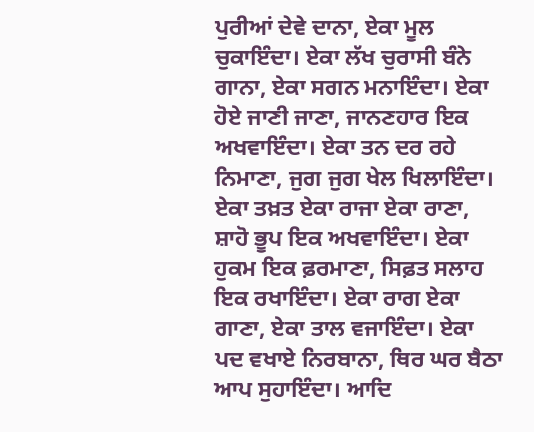ਪੁਰੀਆਂ ਦੇਵੇ ਦਾਨਾ, ਏਕਾ ਮੂਲ ਚੁਕਾਇੰਦਾ। ਏਕਾ ਲੱਖ ਚੁਰਾਸੀ ਬੰਨੇ ਗਾਨਾ, ਏਕਾ ਸਗਨ ਮਨਾਇੰਦਾ। ਏਕਾ ਹੋਏ ਜਾਣੀ ਜਾਣਾ, ਜਾਨਣਹਾਰ ਇਕ ਅਖਵਾਇੰਦਾ। ਏਕਾ ਤਨ ਦਰ ਰਹੇ ਨਿਮਾਣਾ, ਜੁਗ ਜੁਗ ਖੇਲ ਖਿਲਾਇੰਦਾ। ਏਕਾ ਤਖ਼ਤ ਏਕਾ ਰਾਜਾ ਏਕਾ ਰਾਣਾ, ਸ਼ਾਹੋ ਭੂਪ ਇਕ ਅਖਵਾਇੰਦਾ। ਏਕਾ ਹੁਕਮ ਇਕ ਫ਼ਰਮਾਣਾ, ਸਿਫ਼ਤ ਸਲਾਹ ਇਕ ਰਖਾਇੰਦਾ। ਏਕਾ ਰਾਗ ਏਕਾ ਗਾਣਾ, ਏਕਾ ਤਾਲ ਵਜਾਇੰਦਾ। ਏਕਾ ਪਦ ਵਖਾਏ ਨਿਰਬਾਨਾ, ਥਿਰ ਘਰ ਬੈਠਾ ਆਪ ਸੁਹਾਇੰਦਾ। ਆਦਿ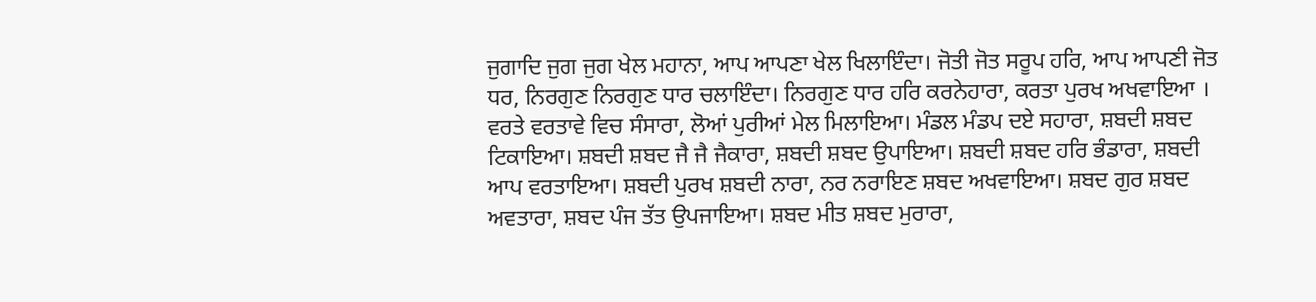ਜੁਗਾਦਿ ਜੁਗ ਜੁਗ ਖੇਲ ਮਹਾਨਾ, ਆਪ ਆਪਣਾ ਖੇਲ ਖਿਲਾਇੰਦਾ। ਜੋਤੀ ਜੋਤ ਸਰੂਪ ਹਰਿ, ਆਪ ਆਪਣੀ ਜੋਤ ਧਰ, ਨਿਰਗੁਣ ਨਿਰਗੁਣ ਧਾਰ ਚਲਾਇੰਦਾ। ਨਿਰਗੁਣ ਧਾਰ ਹਰਿ ਕਰਨੇਹਾਰਾ, ਕਰਤਾ ਪੁਰਖ ਅਖਵਾਇਆ । ਵਰਤੇ ਵਰਤਾਵੇ ਵਿਚ ਸੰਸਾਰਾ, ਲੋਆਂ ਪੁਰੀਆਂ ਮੇਲ ਮਿਲਾਇਆ। ਮੰਡਲ ਮੰਡਪ ਦਏ ਸਹਾਰਾ, ਸ਼ਬਦੀ ਸ਼ਬਦ ਟਿਕਾਇਆ। ਸ਼ਬਦੀ ਸ਼ਬਦ ਜੈ ਜੈ ਜੈਕਾਰਾ, ਸ਼ਬਦੀ ਸ਼ਬਦ ਉਪਾਇਆ। ਸ਼ਬਦੀ ਸ਼ਬਦ ਹਰਿ ਭੰਡਾਰਾ, ਸ਼ਬਦੀ ਆਪ ਵਰਤਾਇਆ। ਸ਼ਬਦੀ ਪੁਰਖ ਸ਼ਬਦੀ ਨਾਰਾ, ਨਰ ਨਰਾਇਣ ਸ਼ਬਦ ਅਖਵਾਇਆ। ਸ਼ਬਦ ਗੁਰ ਸ਼ਬਦ ਅਵਤਾਰਾ, ਸ਼ਬਦ ਪੰਜ ਤੱਤ ਉਪਜਾਇਆ। ਸ਼ਬਦ ਮੀਤ ਸ਼ਬਦ ਮੁਰਾਰਾ,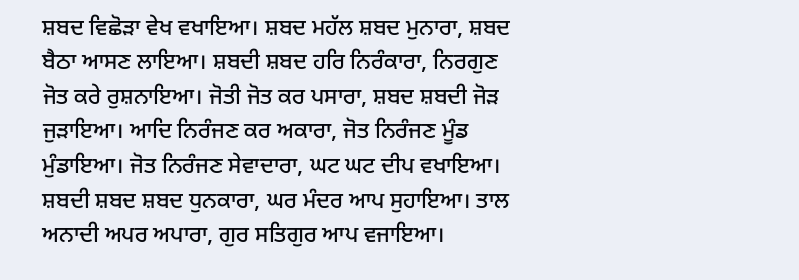ਸ਼ਬਦ ਵਿਛੋੜਾ ਵੇਖ ਵਖਾਇਆ। ਸ਼ਬਦ ਮਹੱਲ ਸ਼ਬਦ ਮੁਨਾਰਾ, ਸ਼ਬਦ ਬੈਠਾ ਆਸਣ ਲਾਇਆ। ਸ਼ਬਦੀ ਸ਼ਬਦ ਹਰਿ ਨਿਰੰਕਾਰਾ, ਨਿਰਗੁਣ ਜੋਤ ਕਰੇ ਰੁਸ਼ਨਾਇਆ। ਜੋਤੀ ਜੋਤ ਕਰ ਪਸਾਰਾ, ਸ਼ਬਦ ਸ਼ਬਦੀ ਜੋੜ ਜੁੜਾਇਆ। ਆਦਿ ਨਿਰੰਜਣ ਕਰ ਅਕਾਰਾ, ਜੋਤ ਨਿਰੰਜਣ ਮੂੰਡ ਮੁੰਡਾਇਆ। ਜੋਤ ਨਿਰੰਜਣ ਸੇਵਾਦਾਰਾ, ਘਟ ਘਟ ਦੀਪ ਵਖਾਇਆ। ਸ਼ਬਦੀ ਸ਼ਬਦ ਸ਼ਬਦ ਧੁਨਕਾਰਾ, ਘਰ ਮੰਦਰ ਆਪ ਸੁਹਾਇਆ। ਤਾਲ ਅਨਾਦੀ ਅਪਰ ਅਪਾਰਾ, ਗੁਰ ਸਤਿਗੁਰ ਆਪ ਵਜਾਇਆ।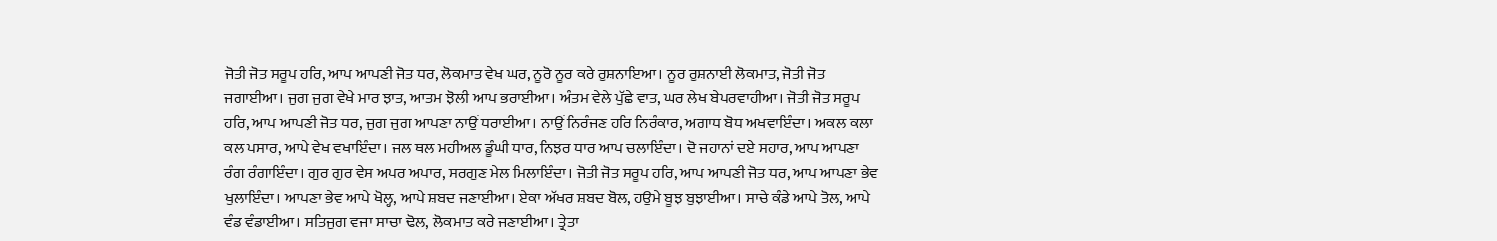ਜੋਤੀ ਜੋਤ ਸਰੂਪ ਹਰਿ, ਆਪ ਆਪਣੀ ਜੋਤ ਧਰ, ਲੋਕਮਾਤ ਵੇਖ ਘਰ, ਨੂਰੋ ਨੂਰ ਕਰੇ ਰੁਸ਼ਨਾਇਆ। ਨੂਰ ਰੁਸ਼ਨਾਈ ਲੋਕਮਾਤ, ਜੋਤੀ ਜੋਤ ਜਗਾਈਆ। ਜੁਗ ਜੁਗ ਵੇਖੇ ਮਾਰ ਝਾਤ, ਆਤਮ ਝੋਲੀ ਆਪ ਭਰਾਈਆ। ਅੰਤਮ ਵੇਲੇ ਪੁੱਛੇ ਵਾਤ, ਘਰ ਲੇਖ ਬੇਪਰਵਾਹੀਆ। ਜੋਤੀ ਜੋਤ ਸਰੂਪ ਹਰਿ, ਆਪ ਆਪਣੀ ਜੋਤ ਧਰ, ਜੁਗ ਜੁਗ ਆਪਣਾ ਨਾਉਂ ਧਰਾਈਆ। ਨਾਉਂ ਨਿਰੰਜਣ ਹਰਿ ਨਿਰੰਕਾਰ, ਅਗਾਧ ਬੋਧ ਅਖਵਾਇੰਦਾ। ਅਕਲ ਕਲਾ ਕਲ ਪਸਾਰ, ਆਪੇ ਵੇਖ ਵਖਾਇੰਦਾ। ਜਲ ਥਲ ਮਹੀਅਲ ਡੂੰਘੀ ਧਾਰ, ਨਿਝਰ ਧਾਰ ਆਪ ਚਲਾਇੰਦਾ। ਦੋ ਜਹਾਨਾਂ ਦਏ ਸਹਾਰ, ਆਪ ਆਪਣਾ ਰੰਗ ਰੰਗਾਇੰਦਾ। ਗੁਰ ਗੁਰ ਵੇਸ ਅਪਰ ਅਪਾਰ, ਸਰਗੁਣ ਮੇਲ ਮਿਲਾਇੰਦਾ। ਜੋਤੀ ਜੋਤ ਸਰੂਪ ਹਰਿ, ਆਪ ਆਪਣੀ ਜੋਤ ਧਰ, ਆਪ ਆਪਣਾ ਭੇਵ ਖੁਲਾਇੰਦਾ। ਆਪਣਾ ਭੇਵ ਆਪੇ ਖੋਲ੍ਹ, ਆਪੇ ਸ਼ਬਦ ਜਣਾਈਆ। ਏਕਾ ਅੱਖਰ ਸ਼ਬਦ ਬੋਲ, ਹਉਮੇ ਬੂਝ ਬੁਝਾਈਆ। ਸਾਚੇ ਕੰਡੇ ਆਪੇ ਤੋਲ, ਆਪੇ ਵੰਡ ਵੰਡਾਈਆ। ਸਤਿਜੁਗ ਵਜਾ ਸਾਚਾ ਢੋਲ, ਲੋਕਮਾਤ ਕਰੇ ਜਣਾਈਆ। ਤ੍ਰੇਤਾ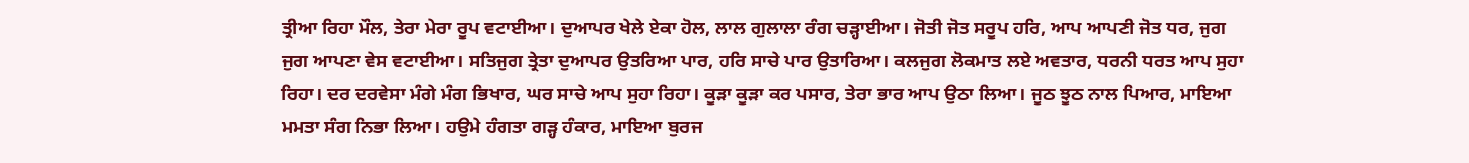ਤ੍ਰੀਆ ਰਿਹਾ ਮੌਲ, ਤੇਰਾ ਮੇਰਾ ਰੂਪ ਵਟਾਈਆ। ਦੁਆਪਰ ਖੇਲੇ ਏਕਾ ਹੋਲ, ਲਾਲ ਗੁਲਾਲਾ ਰੰਗ ਚੜ੍ਹਾਈਆ। ਜੋਤੀ ਜੋਤ ਸਰੂਪ ਹਰਿ, ਆਪ ਆਪਣੀ ਜੋਤ ਧਰ, ਜੁਗ ਜੁਗ ਆਪਣਾ ਵੇਸ ਵਟਾਈਆ। ਸਤਿਜੁਗ ਤ੍ਰੇਤਾ ਦੁਆਪਰ ਉਤਰਿਆ ਪਾਰ, ਹਰਿ ਸਾਚੇ ਪਾਰ ਉਤਾਰਿਆ। ਕਲਜੁਗ ਲੋਕਮਾਤ ਲਏ ਅਵਤਾਰ, ਧਰਨੀ ਧਰਤ ਆਪ ਸੁਹਾ ਰਿਹਾ। ਦਰ ਦਰਵੇਸਾ ਮੰਗੇ ਮੰਗ ਭਿਖਾਰ, ਘਰ ਸਾਚੇ ਆਪ ਸੁਹਾ ਰਿਹਾ। ਕੂੜਾ ਕੂੜਾ ਕਰ ਪਸਾਰ, ਤੇਰਾ ਭਾਰ ਆਪ ਉਠਾ ਲਿਆ। ਜੂਠ ਝੂਠ ਨਾਲ ਪਿਆਰ, ਮਾਇਆ ਮਮਤਾ ਸੰਗ ਨਿਭਾ ਲਿਆ। ਹਉਮੇ ਹੰਗਤਾ ਗੜ੍ਹ ਹੰਕਾਰ, ਮਾਇਆ ਬੁਰਜ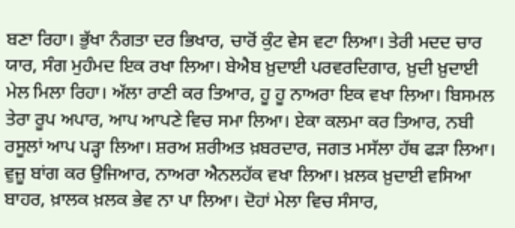ਬਣਾ ਰਿਹਾ। ਭੁੱਖਾ ਨੰਗਤਾ ਦਰ ਭਿਖਾਰ, ਚਾਰੋਂ ਕੁੰਟ ਵੇਸ ਵਟਾ ਲਿਆ। ਤੇਰੀ ਮਦਦ ਚਾਰ ਯਾਰ, ਸੰਗ ਮੁਹੰਮਦ ਇਕ ਰਖਾ ਲਿਆ। ਬੇਐਬ ਖ਼ੁਦਾਈ ਪਰਵਰਦਿਗਾਰ, ਖ਼ੁਦੀ ਖ਼ੁਦਾਈ ਮੇਲ ਮਿਲਾ ਰਿਹਾ। ਅੱਲਾ ਰਾਣੀ ਕਰ ਤਿਆਰ, ਹੂ ਹੂ ਨਾਅਰਾ ਇਕ ਵਖਾ ਲਿਆ। ਬਿਸਮਲ ਤੇਰਾ ਰੂਪ ਅਪਾਰ, ਆਪ ਆਪਣੇ ਵਿਚ ਸਮਾ ਲਿਆ। ਏਕਾ ਕਲਮਾ ਕਰ ਤਿਆਰ, ਨਬੀ ਰਸੂਲਾਂ ਆਪ ਪੜ੍ਹਾ ਲਿਆ। ਸ਼ਰਅ ਸ਼ਰੀਅਤ ਖ਼ਬਰਦਾਰ, ਜਗਤ ਮਸੱਲਾ ਹੱਥ ਫੜਾ ਲਿਆ। ਵੁਜ਼ੂ ਬਾਂਗ ਕਰ ਉਜਿਆਰ, ਨਾਅਰਾ ਐਨਲਹੱਕ ਵਖਾ ਲਿਆ। ਖ਼ਲਕ ਖ਼ੁਦਾਈ ਵਸਿਆ ਬਾਹਰ, ਖ਼ਾਲਕ ਖ਼ਲਕ ਭੇਵ ਨਾ ਪਾ ਲਿਆ। ਦੋਹਾਂ ਮੇਲਾ ਵਿਚ ਸੰਸਾਰ,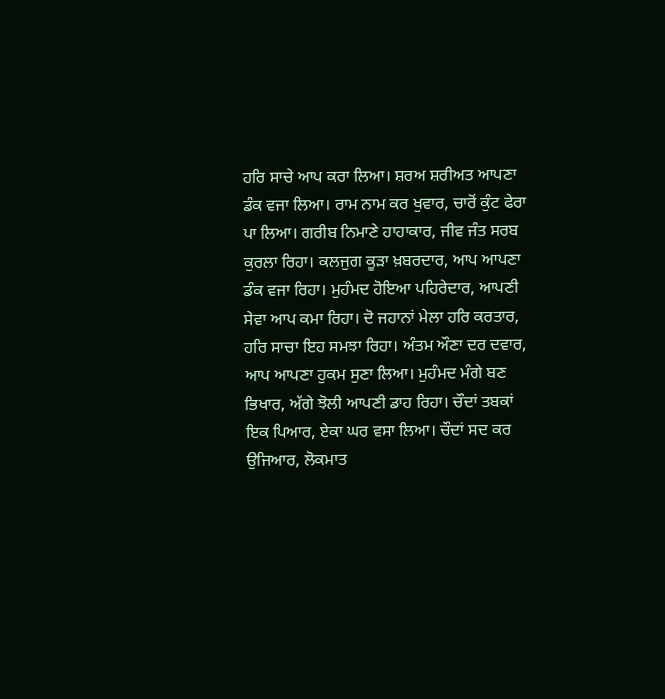ਹਰਿ ਸਾਚੇ ਆਪ ਕਰਾ ਲਿਆ। ਸ਼ਰਅ ਸ਼ਰੀਅਤ ਆਪਣਾ ਡੰਕ ਵਜਾ ਲਿਆ। ਰਾਮ ਨਾਮ ਕਰ ਖੁਵਾਰ, ਚਾਰੋਂ ਕੁੰਟ ਫੇਰਾ ਪਾ ਲਿਆ। ਗਰੀਬ ਨਿਮਾਣੇ ਹਾਹਾਕਾਰ, ਜੀਵ ਜੰਤ ਸਰਬ ਕੁਰਲਾ ਰਿਹਾ। ਕਲਜੁਗ ਕੂੜਾ ਖ਼ਬਰਦਾਰ, ਆਪ ਆਪਣਾ ਡੰਕ ਵਜਾ ਰਿਹਾ। ਮੁਹੰਮਦ ਹੋਇਆ ਪਹਿਰੇਦਾਰ, ਆਪਣੀ ਸੇਵਾ ਆਪ ਕਮਾ ਰਿਹਾ। ਦੋ ਜਹਾਨਾਂ ਮੇਲਾ ਹਰਿ ਕਰਤਾਰ, ਹਰਿ ਸਾਚਾ ਇਹ ਸਮਝਾ ਰਿਹਾ। ਅੰਤਮ ਔਣਾ ਦਰ ਦਵਾਰ, ਆਪ ਆਪਣਾ ਹੁਕਮ ਸੁਣਾ ਲਿਆ। ਮੁਹੰਮਦ ਮੰਗੇ ਬਣ ਭਿਖਾਰ, ਅੱਗੇ ਝੋਲੀ ਆਪਣੀ ਡਾਹ ਰਿਹਾ। ਚੌਦਾਂ ਤਬਕਾਂ ਇਕ ਪਿਆਰ, ਏਕਾ ਘਰ ਵਸਾ ਲਿਆ। ਚੌਦਾਂ ਸਦ ਕਰ ਉਜਿਆਰ, ਲੋਕਮਾਤ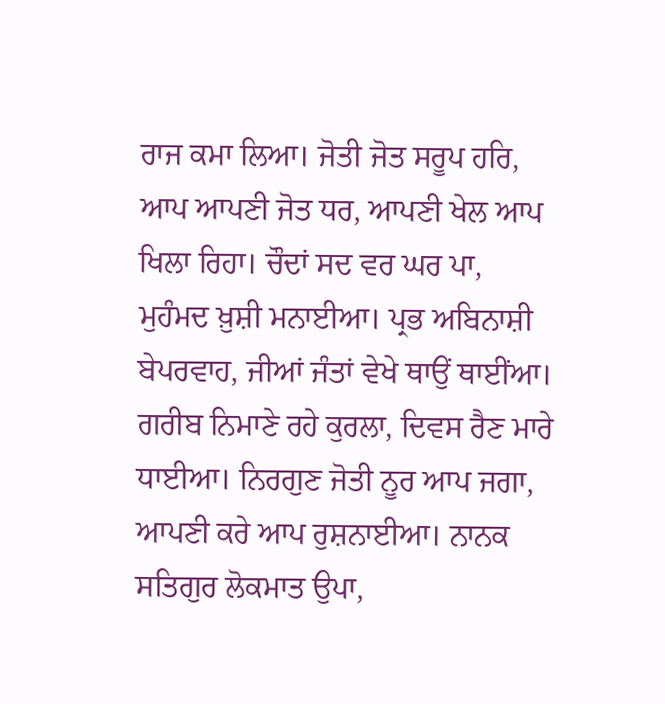ਰਾਜ ਕਮਾ ਲਿਆ। ਜੋਤੀ ਜੋਤ ਸਰੂਪ ਹਰਿ, ਆਪ ਆਪਣੀ ਜੋਤ ਧਰ, ਆਪਣੀ ਖੇਲ ਆਪ ਖਿਲਾ ਰਿਹਾ। ਚੌਦਾਂ ਸਦ ਵਰ ਘਰ ਪਾ, ਮੁਹੰਮਦ ਖ਼ੁਸ਼ੀ ਮਨਾਈਆ। ਪ੍ਰਭ ਅਬਿਨਾਸ਼ੀ ਬੇਪਰਵਾਹ, ਜੀਆਂ ਜੰਤਾਂ ਵੇਖੇ ਥਾਉਂ ਥਾਈਂਆ। ਗਰੀਬ ਨਿਮਾਣੇ ਰਹੇ ਕੁਰਲਾ, ਦਿਵਸ ਰੈਣ ਮਾਰੇ ਧਾਈਆ। ਨਿਰਗੁਣ ਜੋਤੀ ਨੂਰ ਆਪ ਜਗਾ, ਆਪਣੀ ਕਰੇ ਆਪ ਰੁਸ਼ਨਾਈਆ। ਨਾਨਕ ਸਤਿਗੁਰ ਲੋਕਮਾਤ ਉਪਾ,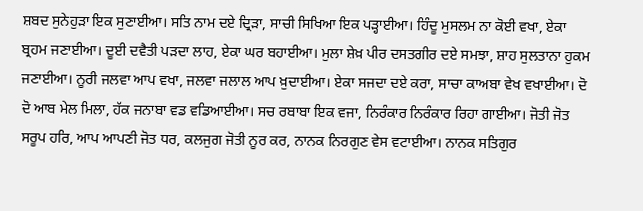ਸ਼ਬਦ ਸੁਨੇਹੁੜਾ ਇਕ ਸੁਣਾਈਆ। ਸਤਿ ਨਾਮ ਦਏ ਦ੍ਰਿੜਾ, ਸਾਚੀ ਸਿਖਿਆ ਇਕ ਪੜ੍ਹਾਈਆ। ਹਿੰਦੂ ਮੁਸਲਮ ਨਾ ਕੋਈ ਵਖਾ, ਏਕਾ ਬ੍ਰਹਮ ਜਣਾਈਆ। ਦੂਈ ਦਵੈਤੀ ਪੜਦਾ ਲਾਹ, ਏਕਾ ਘਰ ਬਹਾਈਆ। ਮੁਲਾ ਸ਼ੇਖ਼ ਪੀਰ ਦਸਤਗੀਰ ਦਏ ਸਮਝਾ, ਸ਼ਾਹ ਸੁਲਤਾਨਾ ਹੁਕਮ ਜਣਾਈਆ। ਨੂਰੀ ਜਲਵਾ ਆਪ ਵਖਾ, ਜਲਵਾ ਜਲਾਲ ਆਪ ਖ਼ੁਦਾਈਆ। ਏਕਾ ਸਜਦਾ ਦਏ ਕਰਾ, ਸਾਚਾ ਕਾਅਬਾ ਵੇਖ ਵਖਾਈਆ। ਦੋ ਦੋ ਆਬ ਮੇਲ ਮਿਲਾ, ਹੱਕ ਜਨਾਬਾ ਵਡ ਵਡਿਆਈਆ। ਸਚ ਰਬਾਬਾ ਇਕ ਵਜਾ, ਨਿਰੰਕਾਰ ਨਿਰੰਕਾਰ ਰਿਹਾ ਗਾਈਆ। ਜੋਤੀ ਜੋਤ ਸਰੂਪ ਹਰਿ, ਆਪ ਆਪਣੀ ਜੋਤ ਧਰ, ਕਲਜੁਗ ਜੋਤੀ ਨੂਰ ਕਰ, ਨਾਨਕ ਨਿਰਗੁਣ ਵੇਸ ਵਟਾਈਆ। ਨਾਨਕ ਸਤਿਗੁਰ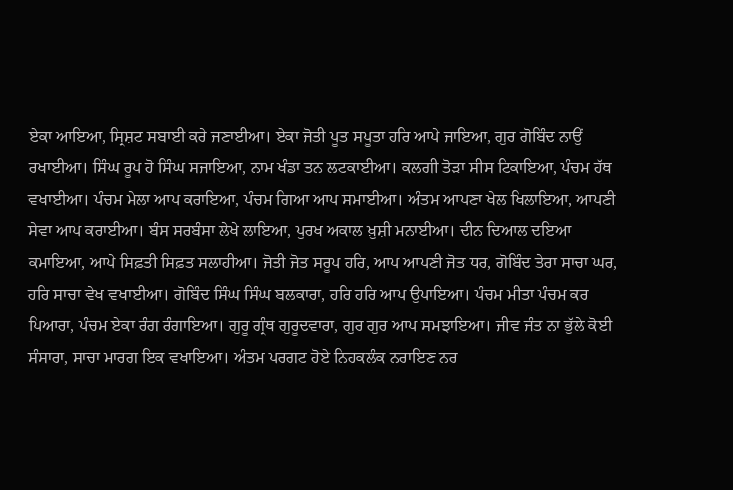ਏਕਾ ਆਇਆ, ਸ੍ਰਿਸ਼ਟ ਸਬਾਈ ਕਰੇ ਜਣਾਈਆ। ਏਕਾ ਜੋਤੀ ਪੂਤ ਸਪੂਤਾ ਹਰਿ ਆਪੇ ਜਾਇਆ, ਗੁਰ ਗੋਬਿੰਦ ਨਾਉਂ ਰਖਾਈਆ। ਸਿੰਘ ਰੂਪ ਹੋ ਸਿੰਘ ਸਜਾਇਆ, ਨਾਮ ਖੰਡਾ ਤਨ ਲਟਕਾਈਆ। ਕਲਗੀ ਤੋੜਾ ਸੀਸ ਟਿਕਾਇਆ, ਪੰਚਮ ਹੱਥ ਵਖਾਈਆ। ਪੰਚਮ ਮੇਲਾ ਆਪ ਕਰਾਇਆ, ਪੰਚਮ ਗਿਆ ਆਪ ਸਮਾਈਆ। ਅੰਤਮ ਆਪਣਾ ਖੇਲ ਖਿਲਾਇਆ, ਆਪਣੀ ਸੇਵਾ ਆਪ ਕਰਾਈਆ। ਬੰਸ ਸਰਬੰਸਾ ਲੇਖੇ ਲਾਇਆ, ਪੁਰਖ ਅਕਾਲ ਖ਼ੁਸ਼ੀ ਮਨਾਈਆ। ਦੀਨ ਦਿਆਲ ਦਇਆ ਕਮਾਇਆ, ਆਪੇ ਸਿਫ਼ਤੀ ਸਿਫ਼ਤ ਸਲਾਹੀਆ। ਜੋਤੀ ਜੋਤ ਸਰੂਪ ਹਰਿ, ਆਪ ਆਪਣੀ ਜੋਤ ਧਰ, ਗੋਬਿੰਦ ਤੇਰਾ ਸਾਚਾ ਘਰ, ਹਰਿ ਸਾਚਾ ਵੇਖ ਵਖਾਈਆ। ਗੋਬਿੰਦ ਸਿੰਘ ਸਿੰਘ ਬਲਕਾਰਾ, ਹਰਿ ਹਰਿ ਆਪ ਉਪਾਇਆ। ਪੰਚਮ ਮੀਤਾ ਪੰਚਮ ਕਰ ਪਿਆਰਾ, ਪੰਚਮ ਏਕਾ ਰੰਗ ਰੰਗਾਇਆ। ਗੁਰੂ ਗ੍ਰੰਥ ਗੁਰੂਦਵਾਰਾ, ਗੁਰ ਗੁਰ ਆਪ ਸਮਝਾਇਆ। ਜੀਵ ਜੰਤ ਨਾ ਭੁੱਲੇ ਕੋਈ ਸੰਸਾਰਾ, ਸਾਚਾ ਮਾਰਗ ਇਕ ਵਖਾਇਆ। ਅੰਤਮ ਪਰਗਟ ਹੋਏ ਨਿਹਕਲੰਕ ਨਰਾਇਣ ਨਰ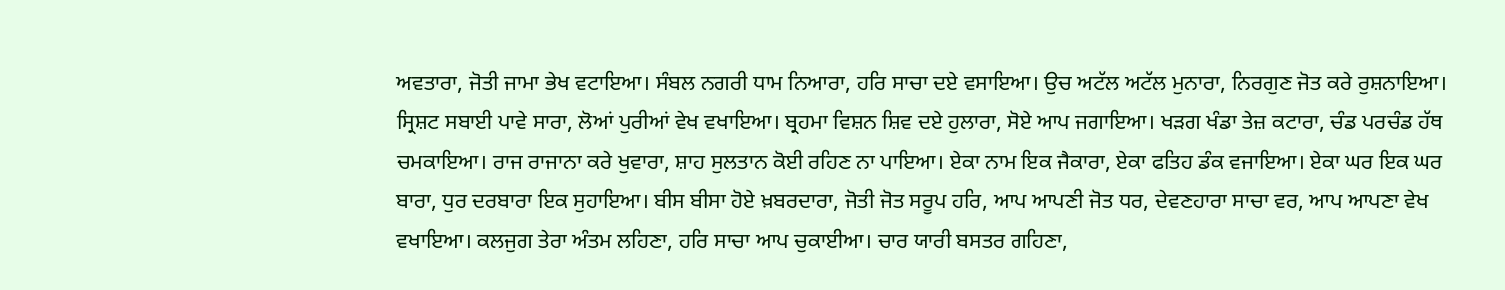ਅਵਤਾਰਾ, ਜੋਤੀ ਜਾਮਾ ਭੇਖ ਵਟਾਇਆ। ਸੰਬਲ ਨਗਰੀ ਧਾਮ ਨਿਆਰਾ, ਹਰਿ ਸਾਚਾ ਦਏ ਵਸਾਇਆ। ਉਚ ਅਟੱਲ ਅਟੱਲ ਮੁਨਾਰਾ, ਨਿਰਗੁਣ ਜੋਤ ਕਰੇ ਰੁਸ਼ਨਾਇਆ। ਸ੍ਰਿਸ਼ਟ ਸਬਾਈ ਪਾਵੇ ਸਾਰਾ, ਲੋਆਂ ਪੁਰੀਆਂ ਵੇਖ ਵਖਾਇਆ। ਬ੍ਰਹਮਾ ਵਿਸ਼ਨ ਸ਼ਿਵ ਦਏ ਹੁਲਾਰਾ, ਸੋਏ ਆਪ ਜਗਾਇਆ। ਖੜਗ ਖੰਡਾ ਤੇਜ਼ ਕਟਾਰਾ, ਚੰਡ ਪਰਚੰਡ ਹੱਥ ਚਮਕਾਇਆ। ਰਾਜ ਰਾਜਾਨਾ ਕਰੇ ਖੁਵਾਰਾ, ਸ਼ਾਹ ਸੁਲਤਾਨ ਕੋਈ ਰਹਿਣ ਨਾ ਪਾਇਆ। ਏਕਾ ਨਾਮ ਇਕ ਜੈਕਾਰਾ, ਏਕਾ ਫਤਿਹ ਡੰਕ ਵਜਾਇਆ। ਏਕਾ ਘਰ ਇਕ ਘਰ ਬਾਰਾ, ਧੁਰ ਦਰਬਾਰਾ ਇਕ ਸੁਹਾਇਆ। ਬੀਸ ਬੀਸਾ ਹੋਏ ਖ਼ਬਰਦਾਰਾ, ਜੋਤੀ ਜੋਤ ਸਰੂਪ ਹਰਿ, ਆਪ ਆਪਣੀ ਜੋਤ ਧਰ, ਦੇਵਣਹਾਰਾ ਸਾਚਾ ਵਰ, ਆਪ ਆਪਣਾ ਵੇਖ ਵਖਾਇਆ। ਕਲਜੁਗ ਤੇਰਾ ਅੰਤਮ ਲਹਿਣਾ, ਹਰਿ ਸਾਚਾ ਆਪ ਚੁਕਾਈਆ। ਚਾਰ ਯਾਰੀ ਬਸਤਰ ਗਹਿਣਾ,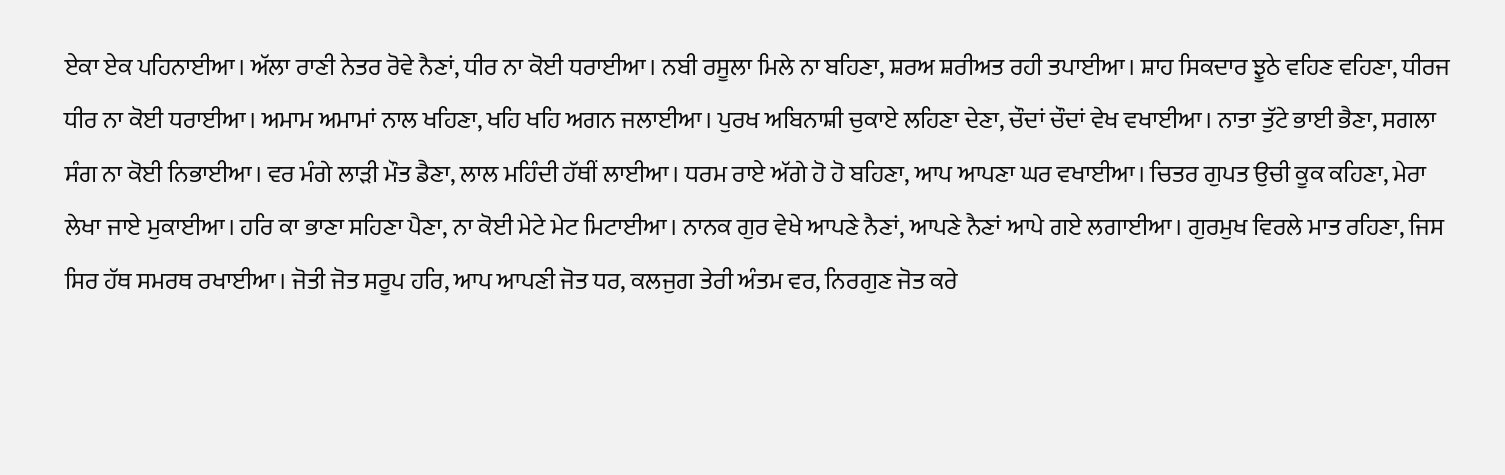ਏਕਾ ਏਕ ਪਹਿਨਾਈਆ। ਅੱਲਾ ਰਾਣੀ ਨੇਤਰ ਰੋਵੇ ਨੈਣਾਂ, ਧੀਰ ਨਾ ਕੋਈ ਧਰਾਈਆ। ਨਬੀ ਰਸੂਲਾ ਮਿਲੇ ਨਾ ਬਹਿਣਾ, ਸ਼ਰਅ ਸ਼ਰੀਅਤ ਰਹੀ ਤਪਾਈਆ। ਸ਼ਾਹ ਸਿਕਦਾਰ ਝੂਠੇ ਵਹਿਣ ਵਹਿਣਾ, ਧੀਰਜ ਧੀਰ ਨਾ ਕੋਈ ਧਰਾਈਆ। ਅਮਾਮ ਅਮਾਮਾਂ ਨਾਲ ਖਹਿਣਾ, ਖਹਿ ਖਹਿ ਅਗਨ ਜਲਾਈਆ। ਪੁਰਖ ਅਬਿਨਾਸ਼ੀ ਚੁਕਾਏ ਲਹਿਣਾ ਦੇਣਾ, ਚੌਦਾਂ ਚੌਦਾਂ ਵੇਖ ਵਖਾਈਆ। ਨਾਤਾ ਤੁੱਟੇ ਭਾਈ ਭੈਣਾ, ਸਗਲਾ ਸੰਗ ਨਾ ਕੋਈ ਨਿਭਾਈਆ। ਵਰ ਮੰਗੇ ਲਾੜੀ ਮੌਤ ਡੈਣਾ, ਲਾਲ ਮਹਿੰਦੀ ਹੱਥੀਂ ਲਾਈਆ। ਧਰਮ ਰਾਏ ਅੱਗੇ ਹੋ ਹੋ ਬਹਿਣਾ, ਆਪ ਆਪਣਾ ਘਰ ਵਖਾਈਆ। ਚਿਤਰ ਗੁਪਤ ਉਚੀ ਕੂਕ ਕਹਿਣਾ, ਮੇਰਾ ਲੇਖਾ ਜਾਏ ਮੁਕਾਈਆ। ਹਰਿ ਕਾ ਭਾਣਾ ਸਹਿਣਾ ਪੈਣਾ, ਨਾ ਕੋਈ ਮੇਟੇ ਮੇਟ ਮਿਟਾਈਆ। ਨਾਨਕ ਗੁਰ ਵੇਖੇ ਆਪਣੇ ਨੈਣਾਂ, ਆਪਣੇ ਨੈਣਾਂ ਆਪੇ ਗਏ ਲਗਾਈਆ। ਗੁਰਮੁਖ ਵਿਰਲੇ ਮਾਤ ਰਹਿਣਾ, ਜਿਸ ਸਿਰ ਹੱਥ ਸਮਰਥ ਰਖਾਈਆ। ਜੋਤੀ ਜੋਤ ਸਰੂਪ ਹਰਿ, ਆਪ ਆਪਣੀ ਜੋਤ ਧਰ, ਕਲਜੁਗ ਤੇਰੀ ਅੰਤਮ ਵਰ, ਨਿਰਗੁਣ ਜੋਤ ਕਰੇ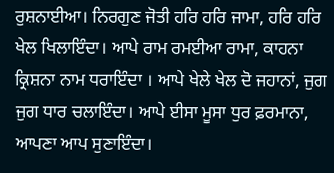ਰੁਸ਼ਨਾਈਆ। ਨਿਰਗੁਣ ਜੋਤੀ ਹਰਿ ਹਰਿ ਜਾਮਾ, ਹਰਿ ਹਰਿ ਖੇਲ ਖਿਲਾਇੰਦਾ। ਆਪੇ ਰਾਮ ਰਮਈਆ ਰਾਮਾ, ਕਾਹਨਾ ਕ੍ਰਿਸ਼ਨਾ ਨਾਮ ਧਰਾਇੰਦਾ । ਆਪੇ ਖੇਲੇ ਖੇਲ ਦੋ ਜਹਾਨਾਂ, ਜੁਗ ਜੁਗ ਧਾਰ ਚਲਾਇੰਦਾ। ਆਪੇ ਈਸਾ ਮੂਸਾ ਧੁਰ ਫ਼ਰਮਾਨਾ, ਆਪਣਾ ਆਪ ਸੁਣਾਇੰਦਾ।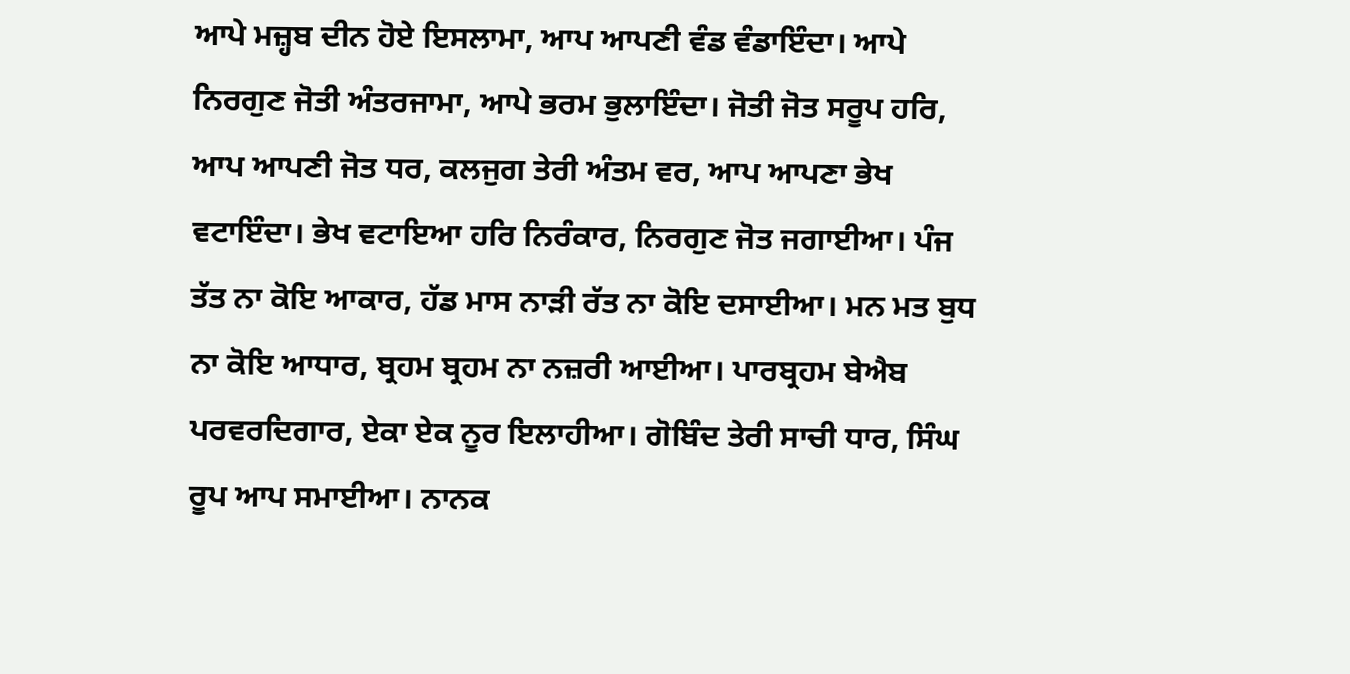ਆਪੇ ਮਜ਼੍ਹਬ ਦੀਨ ਹੋਏ ਇਸਲਾਮਾ, ਆਪ ਆਪਣੀ ਵੰਡ ਵੰਡਾਇੰਦਾ। ਆਪੇ ਨਿਰਗੁਣ ਜੋਤੀ ਅੰਤਰਜਾਮਾ, ਆਪੇ ਭਰਮ ਭੁਲਾਇੰਦਾ। ਜੋਤੀ ਜੋਤ ਸਰੂਪ ਹਰਿ, ਆਪ ਆਪਣੀ ਜੋਤ ਧਰ, ਕਲਜੁਗ ਤੇਰੀ ਅੰਤਮ ਵਰ, ਆਪ ਆਪਣਾ ਭੇਖ ਵਟਾਇੰਦਾ। ਭੇਖ ਵਟਾਇਆ ਹਰਿ ਨਿਰੰਕਾਰ, ਨਿਰਗੁਣ ਜੋਤ ਜਗਾਈਆ। ਪੰਜ ਤੱਤ ਨਾ ਕੋਇ ਆਕਾਰ, ਹੱਡ ਮਾਸ ਨਾੜੀ ਰੱਤ ਨਾ ਕੋਇ ਦਸਾਈਆ। ਮਨ ਮਤ ਬੁਧ ਨਾ ਕੋਇ ਆਧਾਰ, ਬ੍ਰਹਮ ਬ੍ਰਹਮ ਨਾ ਨਜ਼ਰੀ ਆਈਆ। ਪਾਰਬ੍ਰਹਮ ਬੇਐਬ ਪਰਵਰਦਿਗਾਰ, ਏਕਾ ਏਕ ਨੂਰ ਇਲਾਹੀਆ। ਗੋਬਿੰਦ ਤੇਰੀ ਸਾਚੀ ਧਾਰ, ਸਿੰਘ ਰੂਪ ਆਪ ਸਮਾਈਆ। ਨਾਨਕ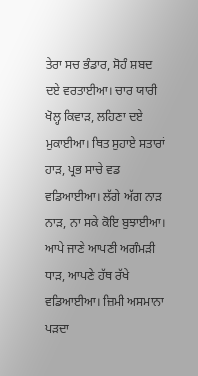ਤੇਰਾ ਸਚ ਭੰਡਾਰ, ਸੋਹੰ ਸ਼ਬਦ ਦਏ ਵਰਤਾਈਆ। ਚਾਰ ਯਾਰੀ ਖੋਲ੍ਹ ਕਿਵਾੜ, ਲਹਿਣਾ ਦਏ ਮੁਕਾਈਆ। ਥਿਤ ਸੁਹਾਏ ਸਤਾਰਾਂ ਹਾੜ, ਪ੍ਰਭ ਸਾਚੇ ਵਡ ਵਡਿਆਈਆ। ਲੱਗੇ ਅੱਗ ਨਾੜ ਨਾੜ, ਨਾ ਸਕੇ ਕੋਇ ਬੁਝਾਈਆ। ਆਪੇ ਜਾਣੇ ਆਪਣੀ ਅਗੰਮੜੀ ਧਾੜ, ਆਪਣੇ ਹੱਥ ਰੱਖੇ ਵਡਿਆਈਆ। ਜ਼ਿਮੀ ਅਸਮਾਨਾ ਪੜਦਾ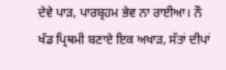ਦੇਵੇ ਪਾੜ, ਪਾਰਬ੍ਰਹਮ ਭੇਵ ਨਾ ਰਾਈਆ। ਨੌ ਖੰਡ ਪ੍ਰਿਥਮੀ ਬਣਾਏ ਇਕ ਅਖਾੜ, ਸੱਤਾਂ ਦੀਪਾਂ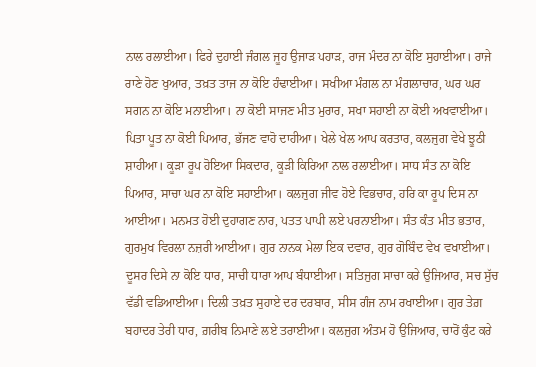ਨਾਲ ਰਲਾਈਆ। ਫਿਰੇ ਦੁਹਾਈ ਜੰਗਲ ਜੂਹ ਉਜਾੜ ਪਹਾੜ, ਰਾਜ ਮੰਦਰ ਨਾ ਕੋਇ ਸੁਹਾਈਆ। ਰਾਜੇ ਰਾਣੇ ਹੋਣ ਖੁਆਰ, ਤਖ਼ਤ ਤਾਜ ਨਾ ਕੋਇ ਹੰਢਾਈਆ। ਸਖੀਆ ਮੰਗਲ ਨਾ ਮੰਗਲਾਚਾਰ, ਘਰ ਘਰ ਸਗਨ ਨਾ ਕੋਇ ਮਨਾਈਆ। ਨਾ ਕੋਈ ਸਾਜਣ ਮੀਤ ਮੁਰਾਰ, ਸਖਾ ਸਹਾਈ ਨਾ ਕੋਈ ਅਖਵਾਈਆ। ਪਿਤਾ ਪੂਤ ਨਾ ਕੋਈ ਪਿਆਰ, ਭੱਜਣ ਵਾਹੋ ਦਾਹੀਆ। ਖੇਲੇ ਖੇਲ ਆਪ ਕਰਤਾਰ, ਕਲਜੁਗ ਵੇਖੇ ਝੂਠੀ ਸ਼ਾਹੀਆ। ਕੂੜਾ ਰੂਪ ਹੋਇਆ ਸਿਕਦਾਰ, ਕੂੜੀ ਕਿਰਿਆ ਨਾਲ ਰਲਾਈਆ। ਸਾਧ ਸੰਤ ਨਾ ਕੋਇ ਪਿਆਰ, ਸਾਚਾ ਘਰ ਨਾ ਕੋਇ ਸਹਾਈਆ। ਕਲਜੁਗ ਜੀਵ ਹੋਏ ਵਿਭਚਾਰ, ਹਰਿ ਕਾ ਰੂਪ ਦਿਸ ਨਾ ਆਈਆ। ਮਨਮਤ ਹੋਈ ਦੁਹਾਗਣ ਨਾਰ, ਪਤਤ ਪਾਪੀ ਲਏ ਪਰਨਾਈਆ। ਸੰਤ ਕੰਤ ਮੀਤ ਭਤਾਰ, ਗੁਰਮੁਖ ਵਿਰਲਾ ਨਜ਼ਰੀ ਆਈਆ। ਗੁਰ ਨਾਨਕ ਮੇਲਾ ਇਕ ਦਵਾਰ, ਗੁਰ ਗੋਬਿੰਦ ਵੇਖ ਵਖਾਈਆ। ਦੂਸਰ ਦਿਸੇ ਨਾ ਕੋਇ ਧਾਰ, ਸਾਚੀ ਧਾਰਾ ਆਪ ਬੰਧਾਈਆ। ਸਤਿਜੁਗ ਸਾਚਾ ਕਰੇ ਉਜਿਆਰ, ਸਚ ਸੁੱਚ ਵੱਡੀ ਵਡਿਆਈਆ। ਦਿਲੀ ਤਖ਼ਤ ਸੁਹਾਏ ਦਰ ਦਰਬਾਰ, ਸੀਸ ਗੰਜ ਨਾਮ ਰਖਾਈਆ। ਗੁਰ ਤੇਗ਼ ਬਹਾਦਰ ਤੇਰੀ ਧਾਰ, ਗ਼ਰੀਬ ਨਿਮਾਣੇ ਲਏ ਤਰਾਈਆ। ਕਲਜੁਗ ਅੰਤਮ ਹੋ ਉਜਿਆਰ, ਚਾਰੋਂ ਕੁੰਟ ਕਰੇ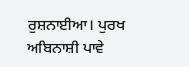ਰੁਸ਼ਨਾਈਆ। ਪੁਰਖ ਅਬਿਨਾਸ਼ੀ ਪਾਵੇ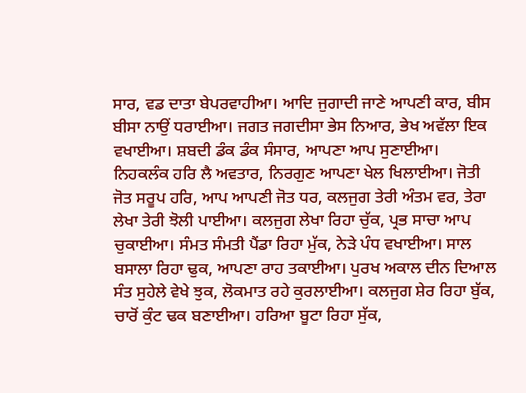ਸਾਰ, ਵਡ ਦਾਤਾ ਬੇਪਰਵਾਹੀਆ। ਆਦਿ ਜੁਗਾਦੀ ਜਾਣੇ ਆਪਣੀ ਕਾਰ, ਬੀਸ ਬੀਸਾ ਨਾਉਂ ਧਰਾਈਆ। ਜਗਤ ਜਗਦੀਸਾ ਭੇਸ ਨਿਆਰ, ਭੇਖ ਅਵੱਲਾ ਇਕ ਵਖਾਈਆ। ਸ਼ਬਦੀ ਡੰਕ ਡੰਕ ਸੰਸਾਰ, ਆਪਣਾ ਆਪ ਸੁਣਾਈਆ। ਨਿਹਕਲੰਕ ਹਰਿ ਲੈ ਅਵਤਾਰ, ਨਿਰਗੁਣ ਆਪਣਾ ਖੇਲ ਖਿਲਾਈਆ। ਜੋਤੀ ਜੋਤ ਸਰੂਪ ਹਰਿ, ਆਪ ਆਪਣੀ ਜੋਤ ਧਰ, ਕਲਜੁਗ ਤੇਰੀ ਅੰਤਮ ਵਰ, ਤੇਰਾ ਲੇਖਾ ਤੇਰੀ ਝੋਲੀ ਪਾਈਆ। ਕਲਜੁਗ ਲੇਖਾ ਰਿਹਾ ਚੁੱਕ, ਪ੍ਰਭ ਸਾਚਾ ਆਪ ਚੁਕਾਈਆ। ਸੰਮਤ ਸੰਮਤੀ ਪੈਂਡਾ ਰਿਹਾ ਮੁੱਕ, ਨੇੜੇ ਪੰਧ ਵਖਾਈਆ। ਸਾਲ ਬਸਾਲਾ ਰਿਹਾ ਢੁਕ, ਆਪਣਾ ਰਾਹ ਤਕਾਈਆ। ਪੁਰਖ ਅਕਾਲ ਦੀਨ ਦਿਆਲ ਸੰਤ ਸੁਹੇਲੇ ਵੇਖੇ ਝੁਕ, ਲੋਕਮਾਤ ਰਹੇ ਕੁਰਲਾਈਆ। ਕਲਜੁਗ ਸ਼ੇਰ ਰਿਹਾ ਬੁੱਕ, ਚਾਰੋਂ ਕੁੰਟ ਢਕ ਬਣਾਈਆ। ਹਰਿਆ ਬੂਟਾ ਰਿਹਾ ਸੁੱਕ,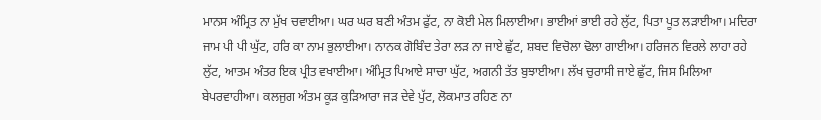ਮਾਨਸ ਅੰਮ੍ਰਿਤ ਨਾ ਮੁੱਖ ਚਵਾਈਆ। ਘਰ ਘਰ ਬਣੀ ਅੰਤਮ ਫੁੱਟ, ਨਾ ਕੋਈ ਮੇਲ ਮਿਲਾਈਆ। ਭਾਈਆਂ ਭਾਈ ਰਹੇ ਲੁੱਟ, ਪਿਤਾ ਪੂਤ ਲੜਾਈਆ। ਮਦਿਰਾ ਜਾਮ ਪੀ ਪੀ ਘੁੱਟ, ਹਰਿ ਕਾ ਨਾਮ ਭੁਲਾਈਆ। ਨਾਨਕ ਗੋਬਿੰਦ ਤੇਰਾ ਲੜ ਨਾ ਜਾਏ ਛੁੱਟ, ਸ਼ਬਦ ਵਿਚੋਲਾ ਢੋਲਾ ਗਾਈਆ। ਹਰਿਜਨ ਵਿਰਲੇ ਲਾਹਾ ਰਹੇ ਲੁੱਟ, ਆਤਮ ਅੰਤਰ ਇਕ ਪ੍ਰੀਤ ਵਖਾਈਆ। ਅੰਮ੍ਰਿਤ ਪਿਆਏ ਸਾਚਾ ਘੁੱਟ, ਅਗਨੀ ਤੱਤ ਬੁਝਾਈਆ। ਲੱਖ ਚੁਰਾਸੀ ਜਾਏ ਛੁੱਟ, ਜਿਸ ਮਿਲਿਆ ਬੇਪਰਵਾਹੀਆ। ਕਲਜੁਗ ਅੰਤਮ ਕੂੜ ਕੁੜਿਆਰਾ ਜੜ ਦੇਵੇ ਪੁੱਟ, ਲੋਕਮਾਤ ਰਹਿਣ ਨਾ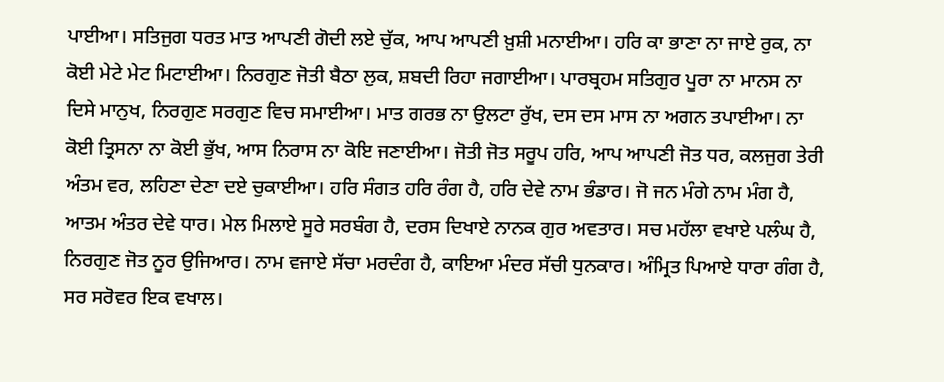ਪਾਈਆ। ਸਤਿਜੁਗ ਧਰਤ ਮਾਤ ਆਪਣੀ ਗੋਦੀ ਲਏ ਚੁੱਕ, ਆਪ ਆਪਣੀ ਖ਼ੁਸ਼ੀ ਮਨਾਈਆ। ਹਰਿ ਕਾ ਭਾਣਾ ਨਾ ਜਾਏ ਰੁਕ, ਨਾ ਕੋਈ ਮੇਟੇ ਮੇਟ ਮਿਟਾਈਆ। ਨਿਰਗੁਣ ਜੋਤੀ ਬੈਠਾ ਲੁਕ, ਸ਼ਬਦੀ ਰਿਹਾ ਜਗਾਈਆ। ਪਾਰਬ੍ਰਹਮ ਸਤਿਗੁਰ ਪੂਰਾ ਨਾ ਮਾਨਸ ਨਾ ਦਿਸੇ ਮਾਨੁਖ, ਨਿਰਗੁਣ ਸਰਗੁਣ ਵਿਚ ਸਮਾਈਆ। ਮਾਤ ਗਰਭ ਨਾ ਉਲਟਾ ਰੁੱਖ, ਦਸ ਦਸ ਮਾਸ ਨਾ ਅਗਨ ਤਪਾਈਆ। ਨਾ ਕੋਈ ਤ੍ਰਿਸਨਾ ਨਾ ਕੋਈ ਭੁੱਖ, ਆਸ ਨਿਰਾਸ ਨਾ ਕੋਇ ਜਣਾਈਆ। ਜੋਤੀ ਜੋਤ ਸਰੂਪ ਹਰਿ, ਆਪ ਆਪਣੀ ਜੋਤ ਧਰ, ਕਲਜੁਗ ਤੇਰੀ ਅੰਤਮ ਵਰ, ਲਹਿਣਾ ਦੇਣਾ ਦਏ ਚੁਕਾਈਆ। ਹਰਿ ਸੰਗਤ ਹਰਿ ਰੰਗ ਹੈ, ਹਰਿ ਦੇਵੇ ਨਾਮ ਭੰਡਾਰ। ਜੋ ਜਨ ਮੰਗੇ ਨਾਮ ਮੰਗ ਹੈ, ਆਤਮ ਅੰਤਰ ਦੇਵੇ ਧਾਰ। ਮੇਲ ਮਿਲਾਏ ਸੂਰੇ ਸਰਬੰਗ ਹੈ, ਦਰਸ ਦਿਖਾਏ ਨਾਨਕ ਗੁਰ ਅਵਤਾਰ। ਸਚ ਮਹੱਲਾ ਵਖਾਏ ਪਲੰਘ ਹੈ, ਨਿਰਗੁਣ ਜੋਤ ਨੂਰ ਉਜਿਆਰ। ਨਾਮ ਵਜਾਏ ਸੱਚਾ ਮਰਦੰਗ ਹੈ, ਕਾਇਆ ਮੰਦਰ ਸੱਚੀ ਧੁਨਕਾਰ। ਅੰਮ੍ਰਿਤ ਪਿਆਏ ਧਾਰਾ ਗੰਗ ਹੈ, ਸਰ ਸਰੋਵਰ ਇਕ ਵਖਾਲ।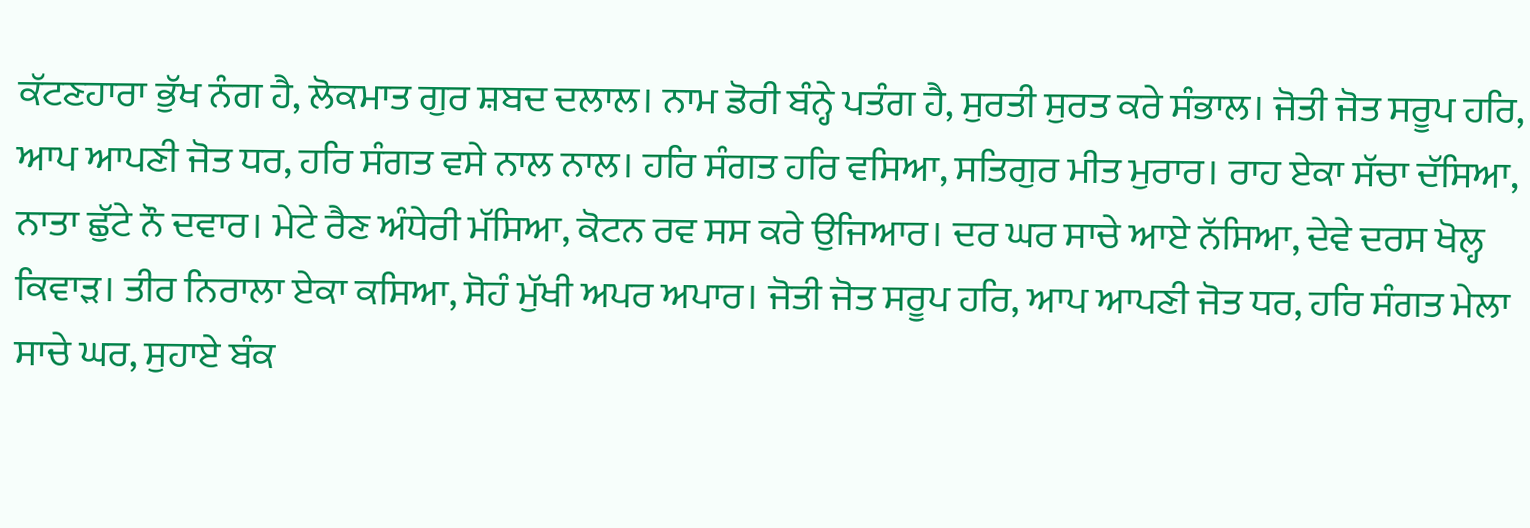ਕੱਟਣਹਾਰਾ ਭੁੱਖ ਨੰਗ ਹੈ, ਲੋਕਮਾਤ ਗੁਰ ਸ਼ਬਦ ਦਲਾਲ। ਨਾਮ ਡੋਰੀ ਬੰਨ੍ਹੇ ਪਤੰਗ ਹੈ, ਸੁਰਤੀ ਸੁਰਤ ਕਰੇ ਸੰਭਾਲ। ਜੋਤੀ ਜੋਤ ਸਰੂਪ ਹਰਿ, ਆਪ ਆਪਣੀ ਜੋਤ ਧਰ, ਹਰਿ ਸੰਗਤ ਵਸੇ ਨਾਲ ਨਾਲ। ਹਰਿ ਸੰਗਤ ਹਰਿ ਵਸਿਆ, ਸਤਿਗੁਰ ਮੀਤ ਮੁਰਾਰ। ਰਾਹ ਏਕਾ ਸੱਚਾ ਦੱਸਿਆ, ਨਾਤਾ ਛੁੱਟੇ ਨੌ ਦਵਾਰ। ਮੇਟੇ ਰੈਣ ਅੰਧੇਰੀ ਮੱਸਿਆ, ਕੋਟਨ ਰਵ ਸਸ ਕਰੇ ਉਜਿਆਰ। ਦਰ ਘਰ ਸਾਚੇ ਆਏ ਨੱਸਿਆ, ਦੇਵੇ ਦਰਸ ਖੋਲ੍ਹ ਕਿਵਾੜ। ਤੀਰ ਨਿਰਾਲਾ ਏਕਾ ਕਸਿਆ, ਸੋਹੰ ਮੁੱਖੀ ਅਪਰ ਅਪਾਰ। ਜੋਤੀ ਜੋਤ ਸਰੂਪ ਹਰਿ, ਆਪ ਆਪਣੀ ਜੋਤ ਧਰ, ਹਰਿ ਸੰਗਤ ਮੇਲਾ ਸਾਚੇ ਘਰ, ਸੁਹਾਏ ਬੰਕ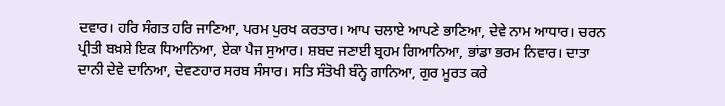ਦਵਾਰ। ਹਰਿ ਸੰਗਤ ਹਰਿ ਜਾਣਿਆ, ਪਰਮ ਪੁਰਖ ਕਰਤਾਰ। ਆਪ ਚਲਾਏ ਆਪਣੇ ਭਾਣਿਆ, ਦੇਵੇ ਨਾਮ ਆਧਾਰ। ਚਰਨ ਪ੍ਰੀਤੀ ਬਖ਼ਸ਼ੇ ਇਕ ਧਿਆਨਿਆ, ਏਕਾ ਪੈਜ ਸੁਆਰ। ਸ਼ਬਦ ਜਣਾਈ ਬ੍ਰਹਮ ਗਿਆਨਿਆ, ਭਾਂਡਾ ਭਰਮ ਨਿਵਾਰ। ਦਾਤਾ ਦਾਨੀ ਦੇਵੇ ਦਾਨਿਆ, ਦੇਵਣਹਾਰ ਸਰਬ ਸੰਸਾਰ। ਸਤਿ ਸੰਤੋਖੀ ਬੰਨ੍ਹੇ ਗਾਨਿਆ, ਗੁਰ ਮੂਰਤ ਕਰੇ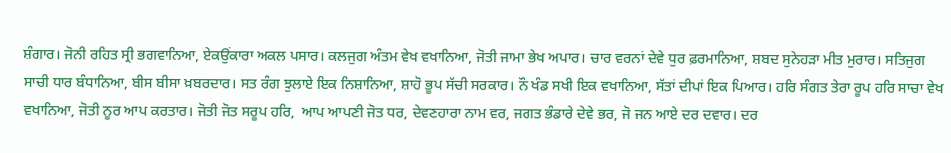ਸ਼ੰਗਾਰ। ਜੋਨੀ ਰਹਿਤ ਸ੍ਰੀ ਭਗਵਾਨਿਆ, ਏਕਉਂਕਾਰਾ ਅਕਲ ਪਸਾਰ। ਕਲਜੁਗ ਅੰਤਮ ਵੇਖ ਵਖਾਨਿਆ, ਜੋਤੀ ਜਾਮਾ ਭੇਖ ਅਪਾਰ। ਚਾਰ ਵਰਨਾਂ ਦੇਵੇ ਧੁਰ ਫ਼ਰਮਾਨਿਆ, ਸ਼ਬਦ ਸੁਨੇਹੜਾ ਮੀਤ ਮੁਰਾਰ। ਸਤਿਜੁਗ ਸਾਚੀ ਧਾਰ ਬੰਧਾਨਿਆ, ਬੀਸ ਬੀਸਾ ਖ਼ਬਰਦਾਰ। ਸਤ ਰੰਗ ਝੁਲਾਏ ਇਕ ਨਿਸ਼ਾਨਿਆ, ਸ਼ਾਹੋ ਭੂਪ ਸੱਚੀ ਸਰਕਾਰ। ਨੌ ਖੰਡ ਸਖੀ ਇਕ ਵਖਾਨਿਆ, ਸੱਤਾਂ ਦੀਪਾਂ ਇਕ ਪਿਆਰ। ਹਰਿ ਸੰਗਤ ਤੇਰਾ ਰੂਪ ਹਰਿ ਸਾਚਾ ਵੇਖ ਵਖਾਨਿਆ, ਜੋਤੀ ਨੂਰ ਆਪ ਕਰਤਾਰ। ਜੋਤੀ ਜੋਤ ਸਰੂਪ ਹਰਿ,  ਆਪ ਆਪਣੀ ਜੋਤ ਧਰ, ਦੇਵਣਹਾਰਾ ਨਾਮ ਵਰ, ਜਗਤ ਭੰਡਾਰੇ ਦੇਵੇ ਭਰ, ਜੋ ਜਨ ਆਏ ਦਰ ਦਵਾਰ। ਦਰ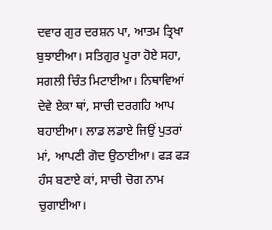ਦਵਾਰ ਗੁਰ ਦਰਸ਼ਨ ਪਾ, ਆਤਮ ਤ੍ਰਿਖਾ ਬੁਝਾਈਆ। ਸਤਿਗੁਰ ਪੂਰਾ ਹੋਏ ਸਹਾ, ਸਗਲੀ ਚਿੰਤ ਮਿਟਾਈਆ। ਨਿਥਾਵਿਆਂ ਦੇਵੇ ਏਕਾ ਥਾਂ, ਸਾਚੀ ਦਰਗਹਿ ਆਪ ਬਹਾਈਆ। ਲਾਡ ਲਡਾਏ ਜਿਉਂ ਪੁਤਰਾਂ ਮਾਂ, ਆਪਣੀ ਗੋਦ ਉਠਾਈਆ। ਫੜ ਫੜ ਹੰਸ ਬਣਾਏ ਕਾਂ, ਸਾਚੀ ਚੋਗ ਨਾਮ ਚੁਗਾਈਆ।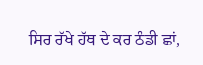ਸਿਰ ਰੱਖੇ ਹੱਥ ਦੇ ਕਰ ਠੰਡੀ ਛਾਂ,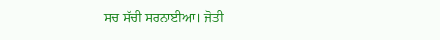ਸਚ ਸੱਚੀ ਸਰਨਾਈਆ। ਜੋਤੀ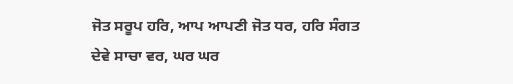ਜੋਤ ਸਰੂਪ ਹਰਿ, ਆਪ ਆਪਣੀ ਜੋਤ ਧਰ, ਹਰਿ ਸੰਗਤ ਦੇਵੇ ਸਾਚਾ ਵਰ, ਘਰ ਘਰ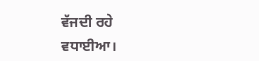ਵੱਜਦੀ ਰਹੇ ਵਧਾਈਆ।